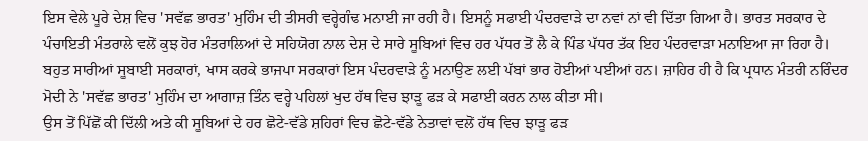ਇਸ ਵੇਲੇ ਪੂਰੇ ਦੇਸ਼ ਵਿਚ 'ਸਵੱਛ ਭਾਰਤ' ਮੁਹਿੰਮ ਦੀ ਤੀਸਰੀ ਵਰ੍ਹੇਗੰਢ ਮਨਾਈ ਜਾ ਰਹੀ ਹੈ। ਇਸਨੂੰ ਸਫਾਈ ਪੰਦਰਵਾੜੇ ਦਾ ਨਵਾਂ ਨਾਂ ਵੀ ਦਿੱਤਾ ਗਿਆ ਹੈ। ਭਾਰਤ ਸਰਕਾਰ ਦੇ ਪੰਚਾਇਤੀ ਮੰਤਰਾਲੇ ਵਲੋਂ ਕੁਝ ਹੋਰ ਮੰਤਰਾਲਿਆਂ ਦੇ ਸਹਿਯੋਗ ਨਾਲ ਦੇਸ਼ ਦੇ ਸਾਰੇ ਸੂਬਿਆਂ ਵਿਚ ਹਰ ਪੱਧਰ ਤੋਂ ਲੈ ਕੇ ਪਿੰਡ ਪੱਧਰ ਤੱਕ ਇਹ ਪੰਦਰਵਾੜਾ ਮਨਾਇਆ ਜਾ ਰਿਹਾ ਹੈ।
ਬਹੁਤ ਸਾਰੀਆਂ ਸੂਬਾਈ ਸਰਕਾਰਾਂ, ਖਾਸ ਕਰਕੇ ਭਾਜਪਾ ਸਰਕਾਰਾਂ ਇਸ ਪੰਦਰਵਾੜੇ ਨੂੰ ਮਨਾਉਣ ਲਈ ਪੱਬਾਂ ਭਾਰ ਹੋਈਆਂ ਪਈਆਂ ਹਨ। ਜ਼ਾਹਿਰ ਹੀ ਹੈ ਕਿ ਪ੍ਰਧਾਨ ਮੰਤਰੀ ਨਰਿੰਦਰ ਮੋਦੀ ਨੇ 'ਸਵੱਛ ਭਾਰਤ' ਮੁਹਿੰਮ ਦਾ ਆਗਾਜ਼ ਤਿੰਨ ਵਰ੍ਹੇ ਪਹਿਲਾਂ ਖੁਦ ਹੱਥ ਵਿਚ ਝਾੜੂ ਫੜ ਕੇ ਸਫਾਈ ਕਰਨ ਨਾਲ ਕੀਤਾ ਸੀ।
ਉਸ ਤੋਂ ਪਿੱਛੋਂ ਕੀ ਦਿੱਲੀ ਅਤੇ ਕੀ ਸੂਬਿਆਂ ਦੇ ਹਰ ਛੋਟੇ-ਵੱਡੇ ਸ਼ਹਿਰਾਂ ਵਿਚ ਛੋਟੇ-ਵੱਡੇ ਨੇਤਾਵਾਂ ਵਲੋਂ ਹੱਥ ਵਿਚ ਝਾੜੂ ਫੜ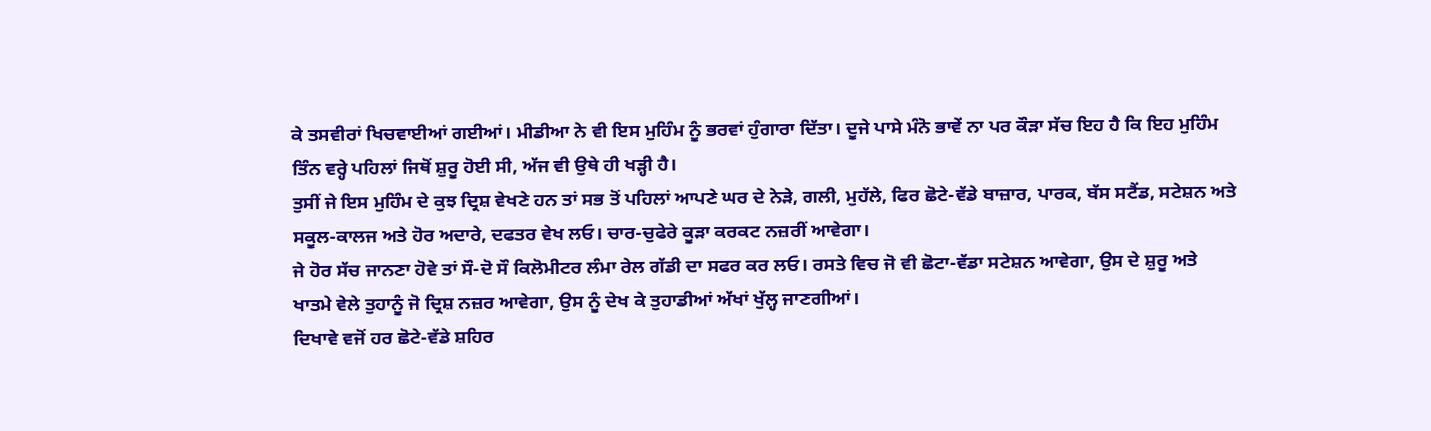ਕੇ ਤਸਵੀਰਾਂ ਖਿਚਵਾਈਆਂ ਗਈਆਂ। ਮੀਡੀਆ ਨੇ ਵੀ ਇਸ ਮੁਹਿੰਮ ਨੂੰ ਭਰਵਾਂ ਹੁੰਗਾਰਾ ਦਿੱਤਾ। ਦੂਜੇ ਪਾਸੇ ਮੰਨੋ ਭਾਵੇਂ ਨਾ ਪਰ ਕੌੜਾ ਸੱਚ ਇਹ ਹੈ ਕਿ ਇਹ ਮੁਹਿੰਮ ਤਿੰਨ ਵਰ੍ਹੇ ਪਹਿਲਾਂ ਜਿਥੋਂ ਸ਼ੁਰੂ ਹੋਈ ਸੀ, ਅੱਜ ਵੀ ਉਥੇ ਹੀ ਖੜ੍ਹੀ ਹੈ।
ਤੁਸੀਂ ਜੇ ਇਸ ਮੁਹਿੰਮ ਦੇ ਕੁਝ ਦ੍ਰਿਸ਼ ਵੇਖਣੇ ਹਨ ਤਾਂ ਸਭ ਤੋਂ ਪਹਿਲਾਂ ਆਪਣੇ ਘਰ ਦੇ ਨੇੜੇ, ਗਲੀ, ਮੁਹੱਲੇ, ਫਿਰ ਛੋਟੇ-ਵੱਡੇ ਬਾਜ਼ਾਰ, ਪਾਰਕ, ਬੱਸ ਸਟੈਂਡ, ਸਟੇਸ਼ਨ ਅਤੇ ਸਕੂਲ-ਕਾਲਜ ਅਤੇ ਹੋਰ ਅਦਾਰੇ, ਦਫਤਰ ਵੇਖ ਲਓ। ਚਾਰ-ਚੁਫੇਰੇ ਕੂੜਾ ਕਰਕਟ ਨਜ਼ਰੀਂ ਆਵੇਗਾ।
ਜੇ ਹੋਰ ਸੱਚ ਜਾਨਣਾ ਹੋਵੇ ਤਾਂ ਸੌ-ਦੋ ਸੌ ਕਿਲੋਮੀਟਰ ਲੰਮਾ ਰੇਲ ਗੱਡੀ ਦਾ ਸਫਰ ਕਰ ਲਓ। ਰਸਤੇ ਵਿਚ ਜੋ ਵੀ ਛੋਟਾ-ਵੱਡਾ ਸਟੇਸ਼ਨ ਆਵੇਗਾ, ਉਸ ਦੇ ਸ਼ੁਰੂ ਅਤੇ ਖਾਤਮੇ ਵੇਲੇ ਤੁਹਾਨੂੰ ਜੋ ਦ੍ਰਿਸ਼ ਨਜ਼ਰ ਆਵੇਗਾ, ਉਸ ਨੂੰ ਦੇਖ ਕੇ ਤੁਹਾਡੀਆਂ ਅੱਖਾਂ ਖੁੱਲ੍ਹ ਜਾਣਗੀਆਂ।
ਦਿਖਾਵੇ ਵਜੋਂ ਹਰ ਛੋਟੇ-ਵੱਡੇ ਸ਼ਹਿਰ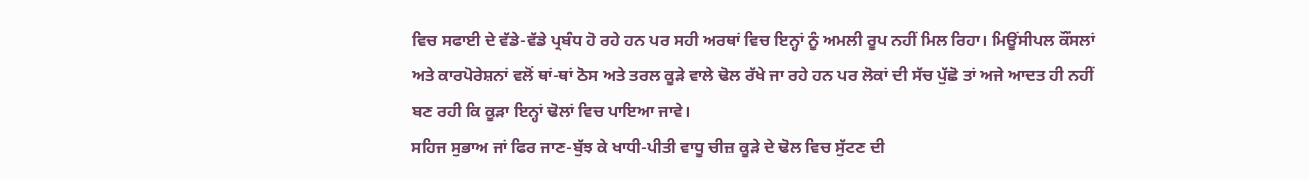ਵਿਚ ਸਫਾਈ ਦੇ ਵੱਡੇ-ਵੱਡੇ ਪ੍ਰਬੰਧ ਹੋ ਰਹੇ ਹਨ ਪਰ ਸਹੀ ਅਰਥਾਂ ਵਿਚ ਇਨ੍ਹਾਂ ਨੂੰ ਅਮਲੀ ਰੂਪ ਨਹੀਂ ਮਿਲ ਰਿਹਾ। ਮਿਊਂਸੀਪਲ ਕੌਂਸਲਾਂ ਅਤੇ ਕਾਰਪੋਰੇਸ਼ਨਾਂ ਵਲੋਂ ਥਾਂ-ਥਾਂ ਠੋਸ ਅਤੇ ਤਰਲ ਕੂੜੇ ਵਾਲੇ ਢੋਲ ਰੱਖੇ ਜਾ ਰਹੇ ਹਨ ਪਰ ਲੋਕਾਂ ਦੀ ਸੱਚ ਪੁੱਛੋ ਤਾਂ ਅਜੇ ਆਦਤ ਹੀ ਨਹੀਂ ਬਣ ਰਹੀ ਕਿ ਕੂੜਾ ਇਨ੍ਹਾਂ ਢੋਲਾਂ ਵਿਚ ਪਾਇਆ ਜਾਵੇ।
ਸਹਿਜ ਸੁਭਾਅ ਜਾਂ ਫਿਰ ਜਾਣ-ਬੁੱਝ ਕੇ ਖਾਧੀ-ਪੀਤੀ ਵਾਧੂ ਚੀਜ਼ ਕੂੜੇ ਦੇ ਢੋਲ ਵਿਚ ਸੁੱਟਣ ਦੀ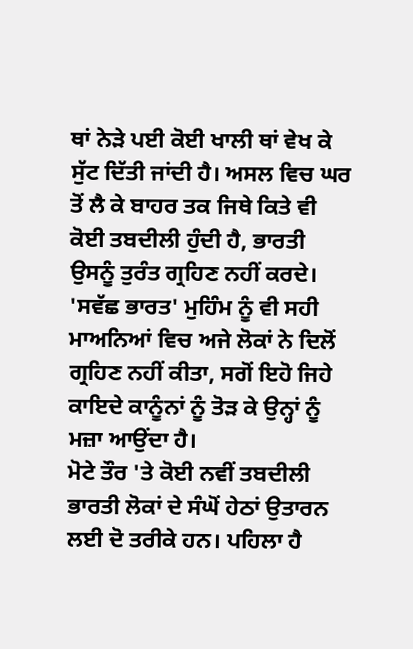ਥਾਂ ਨੇੜੇ ਪਈ ਕੋਈ ਖਾਲੀ ਥਾਂ ਵੇਖ ਕੇ ਸੁੱਟ ਦਿੱਤੀ ਜਾਂਦੀ ਹੈ। ਅਸਲ ਵਿਚ ਘਰ ਤੋਂ ਲੈ ਕੇ ਬਾਹਰ ਤਕ ਜਿਥੇ ਕਿਤੇ ਵੀ ਕੋਈ ਤਬਦੀਲੀ ਹੁੰਦੀ ਹੈ, ਭਾਰਤੀ ਉਸਨੂੰ ਤੁਰੰਤ ਗ੍ਰਹਿਣ ਨਹੀਂ ਕਰਦੇ। 'ਸਵੱਛ ਭਾਰਤ' ਮੁਹਿੰਮ ਨੂੰ ਵੀ ਸਹੀ ਮਾਅਨਿਆਂ ਵਿਚ ਅਜੇ ਲੋਕਾਂ ਨੇ ਦਿਲੋਂ ਗ੍ਰਹਿਣ ਨਹੀਂ ਕੀਤਾ, ਸਗੋਂ ਇਹੋ ਜਿਹੇ ਕਾਇਦੇ ਕਾਨੂੰਨਾਂ ਨੂੰ ਤੋੜ ਕੇ ਉਨ੍ਹਾਂ ਨੂੰ ਮਜ਼ਾ ਆਉਂਦਾ ਹੈ।
ਮੋਟੇ ਤੌਰ 'ਤੇ ਕੋਈ ਨਵੀਂ ਤਬਦੀਲੀ ਭਾਰਤੀ ਲੋਕਾਂ ਦੇ ਸੰਘੋਂ ਹੇਠਾਂ ਉਤਾਰਨ ਲਈ ਦੋ ਤਰੀਕੇ ਹਨ। ਪਹਿਲਾ ਹੈ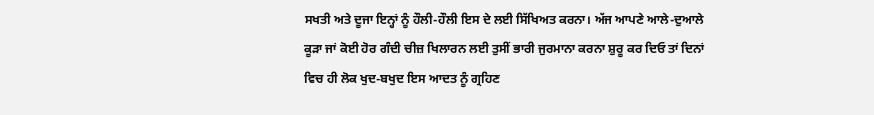ਸਖਤੀ ਅਤੇ ਦੂਜਾ ਇਨ੍ਹਾਂ ਨੂੰ ਹੌਲੀ-ਹੌਲੀ ਇਸ ਦੇ ਲਈ ਸਿੱਖਿਅਤ ਕਰਨਾ। ਅੱਜ ਆਪਣੇ ਆਲੇ-ਦੁਆਲੇ ਕੂੜਾ ਜਾਂ ਕੋਈ ਹੋਰ ਗੰਦੀ ਚੀਜ਼ ਖਿਲਾਰਨ ਲਈ ਤੁਸੀਂ ਭਾਰੀ ਜੁਰਮਾਨਾ ਕਰਨਾ ਸ਼ੁਰੂ ਕਰ ਦਿਓ ਤਾਂ ਦਿਨਾਂ ਵਿਚ ਹੀ ਲੋਕ ਖੁਦ-ਬਖੁਦ ਇਸ ਆਦਤ ਨੂੰ ਗ੍ਰਹਿਣ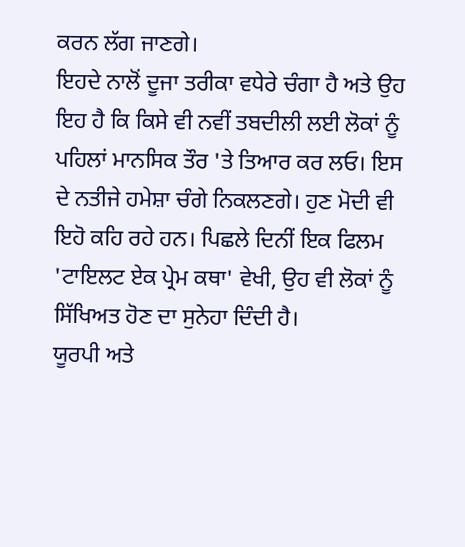ਕਰਨ ਲੱਗ ਜਾਣਗੇ।
ਇਹਦੇ ਨਾਲੋਂ ਦੂਜਾ ਤਰੀਕਾ ਵਧੇਰੇ ਚੰਗਾ ਹੈ ਅਤੇ ਉਹ ਇਹ ਹੈ ਕਿ ਕਿਸੇ ਵੀ ਨਵੀਂ ਤਬਦੀਲੀ ਲਈ ਲੋਕਾਂ ਨੂੰ ਪਹਿਲਾਂ ਮਾਨਸਿਕ ਤੌਰ 'ਤੇ ਤਿਆਰ ਕਰ ਲਓ। ਇਸ ਦੇ ਨਤੀਜੇ ਹਮੇਸ਼ਾ ਚੰਗੇ ਨਿਕਲਣਗੇ। ਹੁਣ ਮੋਦੀ ਵੀ ਇਹੋ ਕਹਿ ਰਹੇ ਹਨ। ਪਿਛਲੇ ਦਿਨੀਂ ਇਕ ਫਿਲਮ 'ਟਾਇਲਟ ਏਕ ਪ੍ਰੇਮ ਕਥਾ' ਵੇਖੀ, ਉਹ ਵੀ ਲੋਕਾਂ ਨੂੰ ਸਿੱਖਿਅਤ ਹੋਣ ਦਾ ਸੁਨੇਹਾ ਦਿੰਦੀ ਹੈ।
ਯੂਰਪੀ ਅਤੇ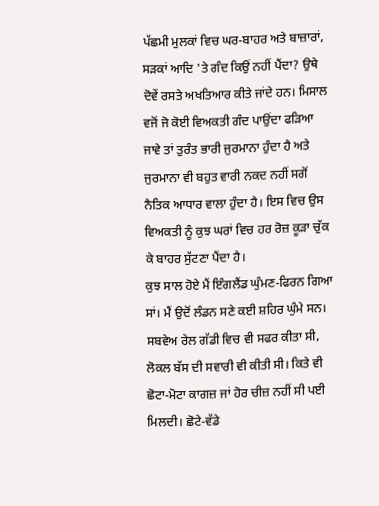ਪੱਛਮੀ ਮੁਲਕਾਂ ਵਿਚ ਘਰ-ਬਾਹਰ ਅਤੇ ਬਾਜ਼ਾਰਾਂ, ਸੜਕਾਂ ਆਦਿ 'ਤੇ ਗੰਦ ਕਿਉਂ ਨਹੀਂ ਪੈਂਦਾ? ਉਥੇ ਦੋਵੇਂ ਰਸਤੇ ਅਖਤਿਆਰ ਕੀਤੇ ਜਾਂਦੇ ਹਨ। ਮਿਸਾਲ ਵਜੋਂ ਜੋ ਕੋਈ ਵਿਅਕਤੀ ਗੰਦ ਪਾਉਂਦਾ ਫੜਿਆ ਜਾਵੇ ਤਾਂ ਤੁਰੰਤ ਭਾਰੀ ਜੁਰਮਾਨਾ ਹੁੰਦਾ ਹੈ ਅਤੇ ਜੁਰਮਾਨਾ ਵੀ ਬਹੁਤ ਵਾਰੀ ਨਕਦ ਨਹੀਂ ਸਗੋਂ ਨੈਤਿਕ ਆਧਾਰ ਵਾਲਾ ਹੁੰਦਾ ਹੈ। ਇਸ ਵਿਚ ਉਸ ਵਿਅਕਤੀ ਨੂੰ ਕੁਝ ਘਰਾਂ ਵਿਚ ਹਰ ਰੋਜ਼ ਕੂੜਾ ਚੁੱਕ ਕੇ ਬਾਹਰ ਸੁੱਟਣਾ ਪੈਂਦਾ ਹੈ।
ਕੁਝ ਸਾਲ ਹੋਏ ਮੈਂ ਇੰਗਲੈਂਡ ਘੁੰਮਣ-ਫਿਰਨ ਗਿਆ ਸਾਂ। ਮੈਂ ਉਦੋਂ ਲੰਡਨ ਸਣੇ ਕਈ ਸ਼ਹਿਰ ਘੁੰਮੇ ਸਨ। ਸਬਵੇਅ ਰੇਲ ਗੱਡੀ ਵਿਚ ਵੀ ਸਫਰ ਕੀਤਾ ਸੀ, ਲੋਕਲ ਬੱਸ ਦੀ ਸਵਾਰੀ ਵੀ ਕੀਤੀ ਸੀ। ਕਿਤੇ ਵੀ ਛੋਟਾ-ਮੋਟਾ ਕਾਗਜ਼ ਜਾਂ ਹੋਰ ਚੀਜ਼ ਨਹੀਂ ਸੀ ਪਈ ਮਿਲਦੀ। ਛੋਟੇ-ਵੱਡੇ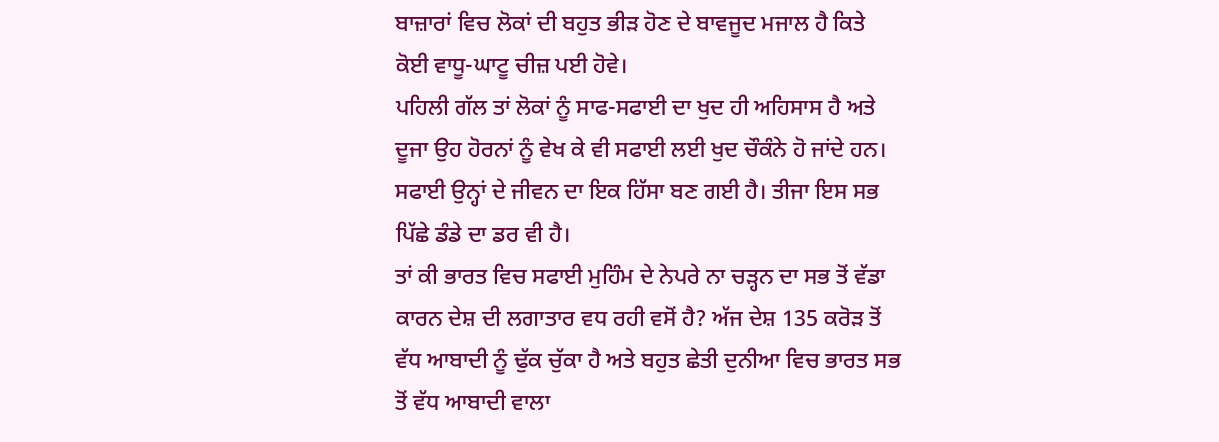ਬਾਜ਼ਾਰਾਂ ਵਿਚ ਲੋਕਾਂ ਦੀ ਬਹੁਤ ਭੀੜ ਹੋਣ ਦੇ ਬਾਵਜੂਦ ਮਜਾਲ ਹੈ ਕਿਤੇ ਕੋਈ ਵਾਧੂ-ਘਾਟੂ ਚੀਜ਼ ਪਈ ਹੋਵੇ।
ਪਹਿਲੀ ਗੱਲ ਤਾਂ ਲੋਕਾਂ ਨੂੰ ਸਾਫ-ਸਫਾਈ ਦਾ ਖੁਦ ਹੀ ਅਹਿਸਾਸ ਹੈ ਅਤੇ ਦੂਜਾ ਉਹ ਹੋਰਨਾਂ ਨੂੰ ਵੇਖ ਕੇ ਵੀ ਸਫਾਈ ਲਈ ਖੁਦ ਚੌਕੰਨੇ ਹੋ ਜਾਂਦੇ ਹਨ। ਸਫਾਈ ਉਨ੍ਹਾਂ ਦੇ ਜੀਵਨ ਦਾ ਇਕ ਹਿੱਸਾ ਬਣ ਗਈ ਹੈ। ਤੀਜਾ ਇਸ ਸਭ ਪਿੱਛੇ ਡੰਡੇ ਦਾ ਡਰ ਵੀ ਹੈ।
ਤਾਂ ਕੀ ਭਾਰਤ ਵਿਚ ਸਫਾਈ ਮੁਹਿੰਮ ਦੇ ਨੇਪਰੇ ਨਾ ਚੜ੍ਹਨ ਦਾ ਸਭ ਤੋਂ ਵੱਡਾ ਕਾਰਨ ਦੇਸ਼ ਦੀ ਲਗਾਤਾਰ ਵਧ ਰਹੀ ਵਸੋਂ ਹੈ? ਅੱਜ ਦੇਸ਼ 135 ਕਰੋੜ ਤੋਂ ਵੱਧ ਆਬਾਦੀ ਨੂੰ ਢੁੱਕ ਚੁੱਕਾ ਹੈ ਅਤੇ ਬਹੁਤ ਛੇਤੀ ਦੁਨੀਆ ਵਿਚ ਭਾਰਤ ਸਭ ਤੋਂ ਵੱਧ ਆਬਾਦੀ ਵਾਲਾ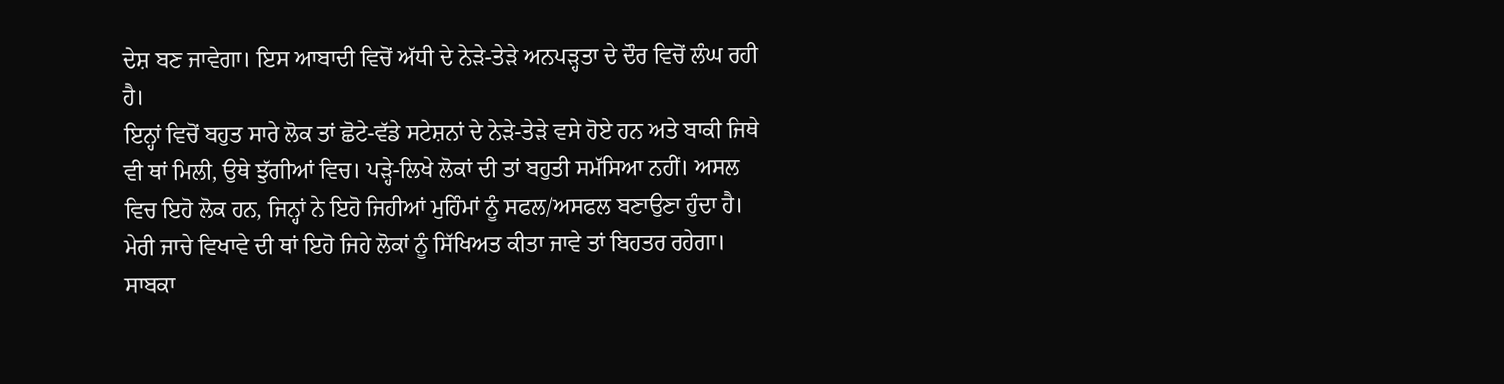ਦੇਸ਼ ਬਣ ਜਾਵੇਗਾ। ਇਸ ਆਬਾਦੀ ਵਿਚੋਂ ਅੱਧੀ ਦੇ ਨੇੜੇ-ਤੇੜੇ ਅਨਪੜ੍ਹਤਾ ਦੇ ਦੌਰ ਵਿਚੋਂ ਲੰਘ ਰਹੀ ਹੈ।
ਇਨ੍ਹਾਂ ਵਿਚੋਂ ਬਹੁਤ ਸਾਰੇ ਲੋਕ ਤਾਂ ਛੋਟੇ-ਵੱਡੇ ਸਟੇਸ਼ਨਾਂ ਦੇ ਨੇੜੇ-ਤੇੜੇ ਵਸੇ ਹੋਏ ਹਨ ਅਤੇ ਬਾਕੀ ਜਿਥੇ ਵੀ ਥਾਂ ਮਿਲੀ, ਉਥੇ ਝੁੱਗੀਆਂ ਵਿਚ। ਪੜ੍ਹੇ-ਲਿਖੇ ਲੋਕਾਂ ਦੀ ਤਾਂ ਬਹੁਤੀ ਸਮੱਸਿਆ ਨਹੀਂ। ਅਸਲ ਵਿਚ ਇਹੋ ਲੋਕ ਹਨ, ਜਿਨ੍ਹਾਂ ਨੇ ਇਹੋ ਜਿਹੀਆਂ ਮੁਹਿੰਮਾਂ ਨੂੰ ਸਫਲ/ਅਸਫਲ ਬਣਾਉਣਾ ਹੁੰਦਾ ਹੈ। ਮੇਰੀ ਜਾਚੇ ਵਿਖਾਵੇ ਦੀ ਥਾਂ ਇਹੋ ਜਿਹੇ ਲੋਕਾਂ ਨੂੰ ਸਿੱਖਿਅਤ ਕੀਤਾ ਜਾਵੇ ਤਾਂ ਬਿਹਤਰ ਰਹੇਗਾ।
ਸਾਬਕਾ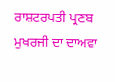ਰਾਸ਼ਟਰਪਤੀ ਪ੍ਰਣਬ ਮੁਖਰਜੀ ਦਾ ਦਾਅਵਾ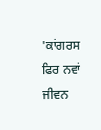'ਕਾਂਗਰਸ ਫਿਰ ਨਵਾਂ ਜੀਵਨ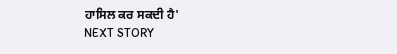ਹਾਸਿਲ ਕਰ ਸਕਦੀ ਹੈ'
NEXT STORY